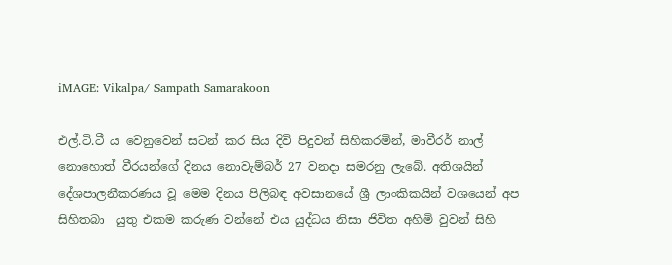iMAGE: Vikalpa/ Sampath Samarakoon

එල්.ටි.ටී ය වෙනුවෙන් සටන් කර සිය දිවි පිදුවන් සිහිකරමින්, මාවීරර් නාල් නොහොත් වීරයන්ගේ දිනය නොවැම්බර් 27 වනදා සමරනු ලැබේ. අතිශයින් දේශපාලනීකරණය වූ මෙම දිනය පිලිබඳ අවසානයේ ශ්‍රී ලාංකිකයින් වශයෙන් අප සිහිතබා  යුතු එකම කරුණ වන්නේ එය යුද්ධය නිසා ජිවිත අහිමි වුවන් සිහි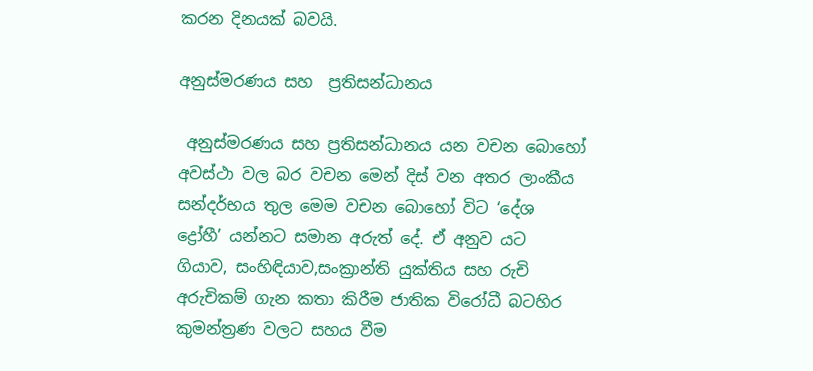කරන දිනයක් බවයි.

අනුස්මරණය සහ  ප්‍රතිසන්ධානය

 අනුස්මරණය සහ ප්‍රතිසන්ධානය යන වචන බොහෝ අවස්ථා වල බර වචන මෙන් දිස් වන අතර ලාංකීය සන්දර්භය තුල මෙම වචන බොහෝ විට ‘දේශ ද්‍රෝහී’ යන්නට සමාන අරුත් දේ. ඒ අනුව යට ගියාව, සංහිඳියාව,සංක්‍රාන්ති යුක්තිය සහ රුචි අරුචිකම් ගැන කතා කිරීම ජාතික විරෝධී බටහිර කුමන්ත්‍රණ වලට සහය වීම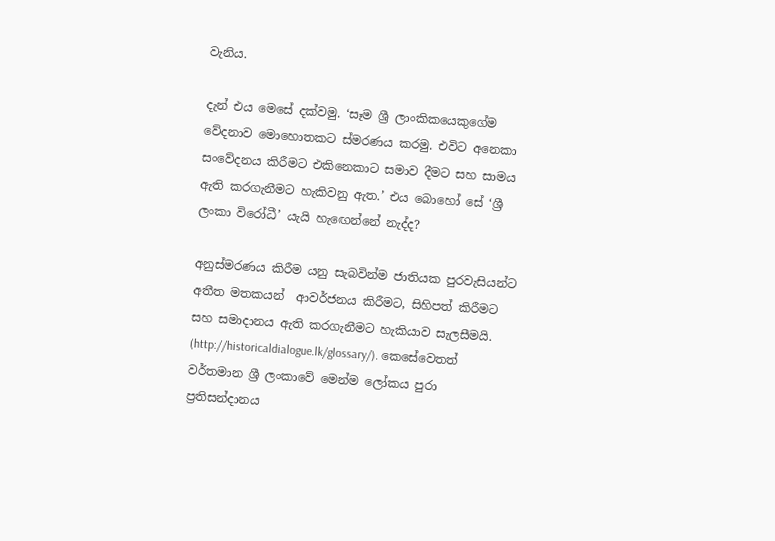වැනිය.

දැන් එය මෙසේ දක්වමු. ‘සෑම ශ්‍රී ලාංකිකයෙකුගේම වේදනාව මොහොතකට ස්මරණය කරමු. එවිට අනෙකා සංවේදනය කිරීමට එකිනෙකාට සමාව දීමට සහ සාමය ඇති කරගැනීමට හැකිවනු ඇත.’ එය බොහෝ සේ ‘ශ්‍රී ලංකා විරෝධී’ යැයි හැඟෙන්නේ නැද්ද?

අනුස්මරණය කිරීම යනු සැබවින්ම ජාතියක පුරවැසියන්ට අතීත මතකයන්  ආවර්ජනය කිරීමට, සිහිපත් කිරීමට සහ සමාදානය ඇති කරගැනීමට හැකියාව සැලසීමයි.  (http://historicaldialogue.lk/glossary/). කෙසේවෙතත් වර්තමාන ශ්‍රී ලංකාවේ මෙන්ම ලෝකය පුරා ප්‍රතිසන්දානය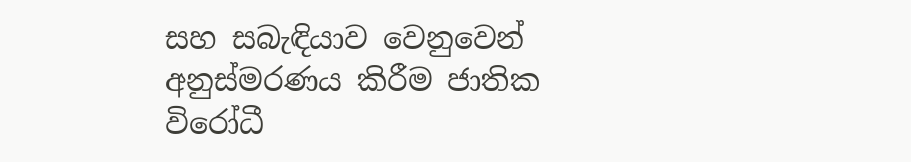සහ සබැඳියාව වෙනුවෙන් අනුස්මරණය කිරීම ජාතික විරෝධී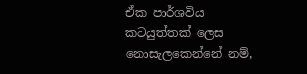ඒක පාර්ශවිය කටයුත්තක් ලෙස නොසැලකෙන්නේ නම්,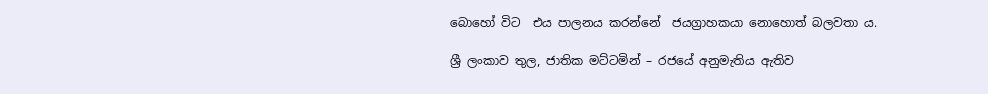බොහෝ විට  එය පාලනය කරන්නේ  ජයග්‍රාහකයා නොහොත් බලවතා ය.

ශ්‍රී ලංකාව තුල, ජාතික මට්ටමින් – රජයේ අනුමැතිය ඇතිව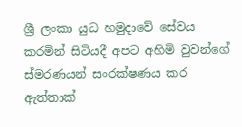ශ්‍රී ලංකා යුධ හමුදාවේ සේවය කරමින් සිටියදී අපට අහිමි වුවන්ගේ ස්මරණයන් සංරක්ෂණය කර ඇත්තාක්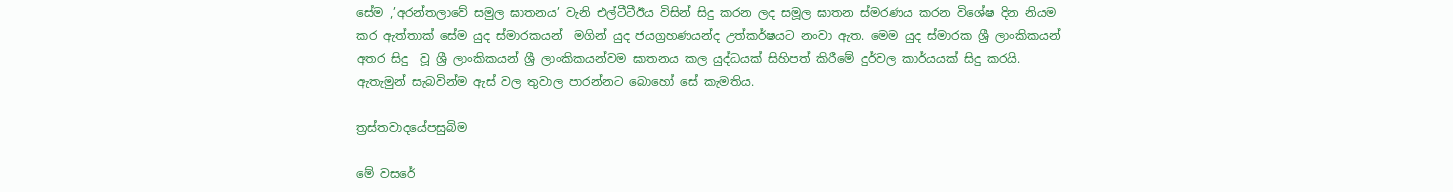සේම ,’අරන්තලාවේ සමුල ඝාතනය’ වැනි එල්ටීටීඊය විසින් සිදු කරන ලද සමූල ඝාතන ස්මරණය කරන විශේෂ දින නියම කර ඇත්තාක් සේම යුද ස්මාරකයන්  මගින් යුද ජයග්‍රහණයන්ද උත්කර්ෂයට නංවා ඇත. මෙම යුද ස්මාරක ශ්‍රී ලාංකිකයන් අතර සිදු  වූ ශ්‍රී ලාංකිකයන් ශ්‍රී ලාංකිකයන්වම ඝාතනය කල යුද්ධයක් සිහිපත් කිරීමේ දුර්වල කාර්යයක් සිදු කරයි. ඇතැමුන් සැබවින්ම ඇස් වල තුවාල පාරන්නට බොහෝ සේ කැමතිය.

ත්‍රස්තවාදයේපසුබිම

මේ වසරේ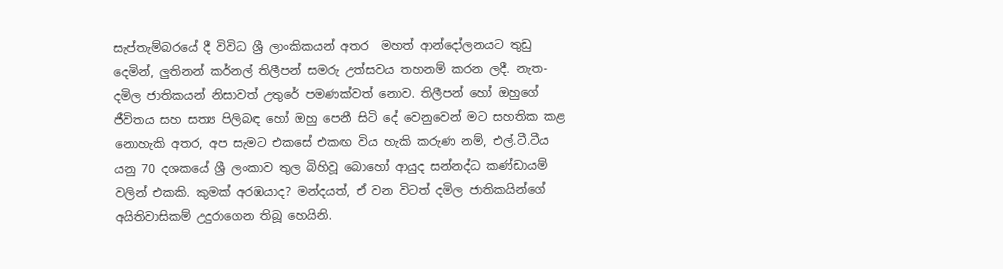සැප්තැම්බරයේ දී විවිධ ශ්‍රී ලාංකිකයන් අතර  මහත් ආන්දෝලනයට තුඩු දෙමින්, ලුතිනන් කර්නල් තිලීපන් සමරු උත්සවය තහනම් කරන ලදී. නැත- දමිල ජාතිකයන් නිසාවත් උතුරේ පමණක්වත් නොව. තිලීපන් හෝ ඔහුගේ ජීවිතය සහ සත්‍ය පිලිබඳ හෝ ඔහු පෙනී සිටි දේ වෙනුවෙන් මට සහතික කළ නොහැකි අතර, අප සැමට එකසේ එකඟ විය හැකි කරුණ නම්, එල්.ටී.ටීය යනු 70 දශකයේ ශ්‍රී ලංකාව තුල බිහිවූ බොහෝ ආයුද සන්නද්ධ කණ්ඩායම් වලින් එකකි. කුමක් අරඹයාද? මන්දයත්, ඒ වන විටත් දමිල ජාතිකයින්ගේ අයිතිවාසිකම් උදුරාගෙන තිබූ හෙයිනි.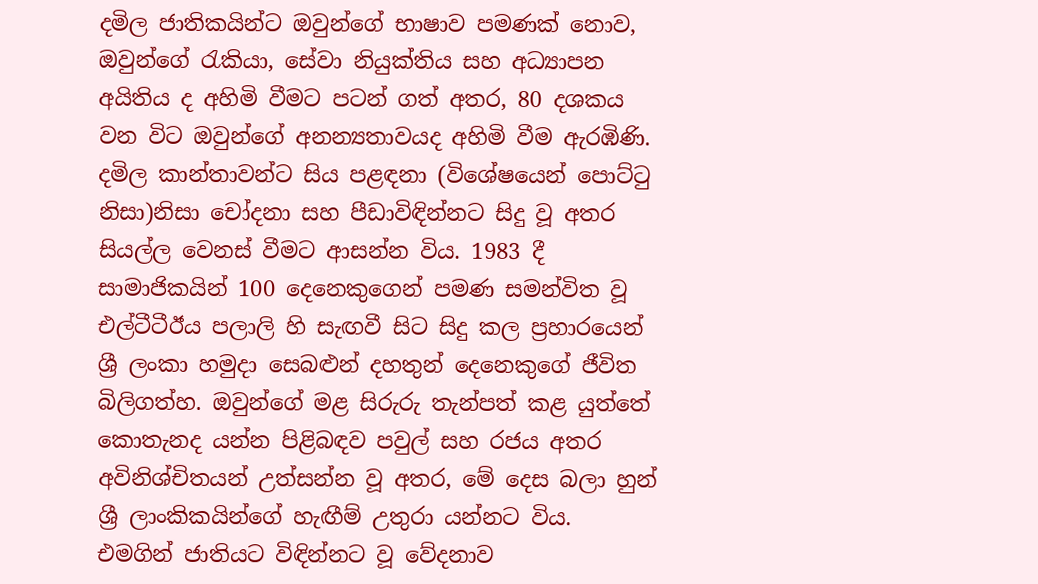දමිල ජාතිකයින්ට ඔවුන්ගේ භාෂාව පමණක් නොව, ඔවුන්ගේ රැකියා, සේවා නියුක්තිය සහ අධ්‍යාපන අයිතිය ද අහිමි වීමට පටන් ගත් අතර, 80 දශකය වන විට ඔවුන්ගේ අනන්‍යතාවයද අහිමි වීම ඇරඹිණි. දමිල කාන්තාවන්ට සිය පළඳනා (විශේෂයෙන් පොට්ටු නිසා)නිසා චෝදනා සහ පීඩාවිඳින්නට සිදු වූ අතර සියල්ල වෙනස් වීමට ආසන්න විය. 1983 දී සාමාජිකයින් 100 දෙනෙකුගෙන් පමණ සමන්විත වූ එල්ටීටීඊය පලාලි හි සැඟවී සිට සිදු කල ප්‍රහාරයෙන් ශ්‍රී ලංකා හමුදා සෙබළුන් දහතුන් දෙනෙකුගේ ජීවිත බිලිගත්හ. ඔවුන්ගේ මළ සිරුරු තැන්පත් කළ යුත්තේ කොතැනද යන්න පිළිබඳව පවුල් සහ රජය අතර අවිනිශ්චිතයන් උත්සන්න වූ අතර, මේ දෙස බලා හුන් ශ්‍රී ලාංකිකයින්ගේ හැඟීම් උතුරා යන්නට විය.  එමගින් ජාතියට විඳින්නට වූ වේදනාව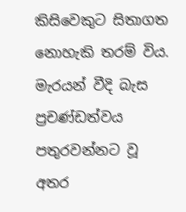කිසිවෙකුට සිතාගත නොහැකි තරම් විය. මැරයන් වීදි බැස ප්‍රචණ්ඩත්වය පතුරවන්නට වූ අතර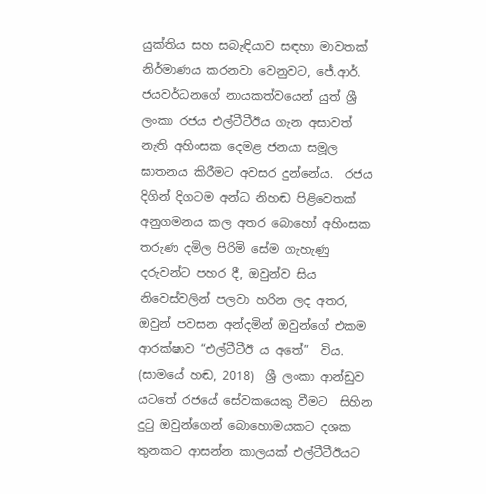යුක්තිය සහ සබැඳියාව සඳහා මාවතක් නිර්මාණය කරනවා වෙනුවට, ජේ.ආර්. ජයවර්ධනගේ නායකත්වයෙන් යුත් ශ්‍රී ලංකා රජය එල්ටීටීඊය ගැන අසාවත් නැති අහිංසක දෙමළ ජනයා සමූල ඝාතනය කිරීමට අවසර දුන්නේය.  රජය දිගින් දිගටම අන්ධ නිහඬ පිළිවෙතක් අනුගමනය කල අතර බොහෝ අහිංසක තරුණ දමිල පිරිමි සේම ගැහැණු දරුවන්ට පහර දී, ඔවුන්ව සිය  නිවෙස්වලින් පලවා හරින ලද අතර,  ඔවුන් පවසන අන්දමින් ඔවුන්ගේ එකම ආරක්ෂාව “එල්ටීටීඊ ය අතේ”  විය. (සාමයේ හඬ, 2018)  ශ්‍රී ලංකා ආන්ඩුව යටතේ රජයේ සේවකයෙකු වීමට  සිහින දුටු ඔවුන්ගෙන් බොහොමයකට දශක තුනකට ආසන්න කාලයක් එල්ටීටීඊයට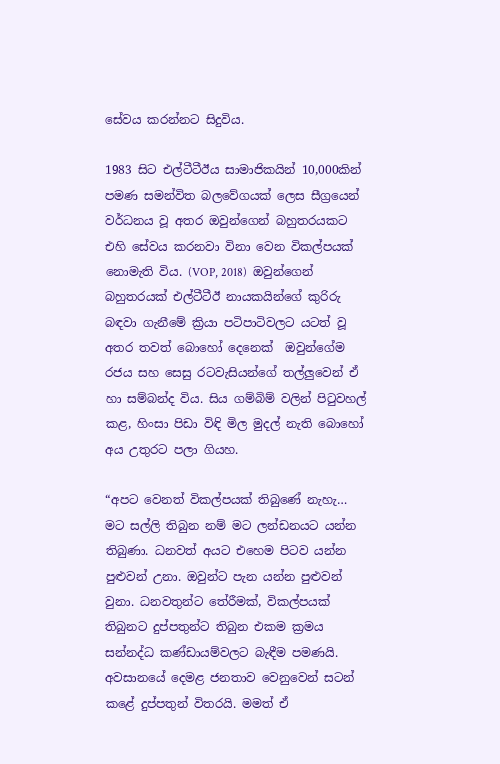සේවය කරන්නට සිදුවිය.

1983 සිට එල්ටීටීඊය සාමාජිකයින් 10,000කින් පමණ සමන්විත බලවේගයක් ලෙස සීග්‍රයෙන් වර්ධනය වූ අතර ඔවුන්ගෙන් බහුතරයකට එහි සේවය කරනවා විනා වෙන විකල්පයක් නොමැති විය. (VOP, 2018)  ඔවුන්ගෙන් බහුතරයක් එල්ටීටීඊ නායකයින්ගේ කුරිරු බඳවා ගැනීමේ ක්‍රියා පටිපාටිවලට යටත් වූ අතර තවත් බොහෝ දෙනෙක්  ඔවුන්ගේම රජය සහ සෙසු රටවැසියන්ගේ තල්ලුවෙන් ඒ හා සම්බන්ද විය. සිය ගම්බිම් වලින් පිටුවහල් කළ, හිංසා පිඩා විඳි මිල මුදල් නැති බොහෝ අය උතුරට පලා ගියහ.

“අපට වෙනත් විකල්පයක් තිබුණේ නැහැ… මට සල්ලි තිබුන නම් මට ලන්ඩනයට යන්න තිබුණා. ධනවත් අයට එහෙම පිටව යන්න පුළුවන් උනා. ඔවුන්ට පැන යන්න පුළුවන් වුනා. ධනවතුන්ට තේරීමක්, විකල්පයක් තිබුනට දුප්පතුන්ට තිබුන එකම ක්‍රමය සන්නද්ධ කණ්ඩායම්වලට බැඳීම පමණයි. අවසානයේ දෙමළ ජනතාව වෙනුවෙන් සටන් කළේ දුප්පතුන් විතරයි. මමත් ඒ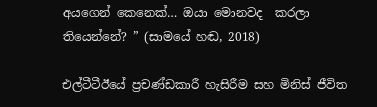අයගෙන් කෙනෙක්… ඔයා මොනවද  කරලා තියෙන්නේ? ” (සාමයේ හඬ, 2018)

එල්ටීටීඊයේ ප්‍රචණ්ඩකාරී හැසිරීම සහ මිනිස් ජීවිත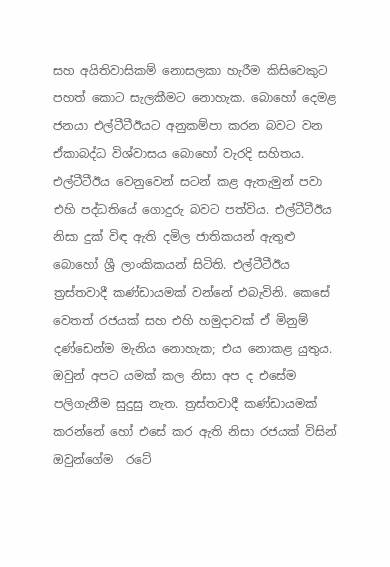සහ අයිතිවාසිකම් නොසලකා හැරීම කිසිවෙකුට පහත් කොට සැලකීමට නොහැක. බොහෝ දෙමළ ජනයා එල්ටීටීඊයට අනුකම්පා කරන බවට වන ඒකාබද්ධ විශ්වාසය බොහෝ වැරදි සහිතය. එල්ටීටීඊය වෙනුවෙන් සටන් කළ ඇතැමුන් පවා එහි පද්ධතියේ ගොදුරු බවට පත්විය. එල්ටීටීඊය නිසා දුක් විඳ ඇති දමිල ජාතිකයන් ඇතුළු බොහෝ ශ්‍රී ලාංකිකයන් සිටිති. එල්ටීටීඊය ත්‍රස්තවාදී කණ්ඩායමක් වන්නේ එබැවිනි. කෙසේ වෙතත් රජයක් සහ එහි හමුදාවක් ඒ මිනුම් දණ්ඩෙන්ම මැනිය නොහැක; එය නොකළ යුතුය. ඔවුන් අපට යමක් කල නිසා අප ද එසේම පලිගැනීම සුදුසු නැත. ත්‍රස්තවාදී කණ්ඩායමක් කරන්නේ හෝ එසේ කර ඇති නිසා රජයක් විසින් ඔවුන්ගේම  රටේ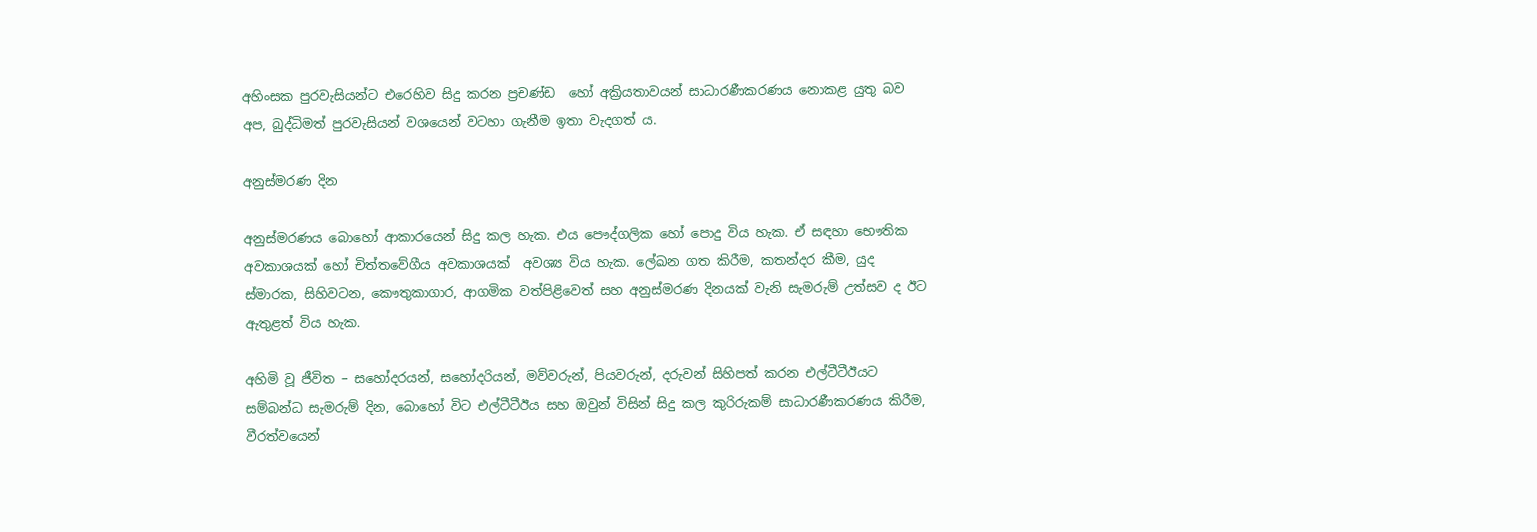අහිංසක පුරවැසියන්ට එරෙහිව සිදු කරන ප්‍රචණ්ඩ  හෝ අක්‍රියතාවයන් සාධාරණීකරණය නොකළ යුතු බව අප, බුද්ධිමත් පුරවැසියන් වශයෙන් වටහා ගැනීම ඉතා වැදගත් ය.

අනුස්මරණ දින

අනුස්මරණය බොහෝ ආකාරයෙන් සිදු කල හැක. එය පෞද්ගලික හෝ පොදු විය හැක. ඒ සඳහා භෞතික අවකාශයක් හෝ චිත්තවේගීය අවකාශයක්  අවශ්‍ය විය හැක. ලේඛන ගත කිරීම, කතන්දර කීම, යුද ස්මාරක, සිහිවටන, කෞතුකාගාර, ආගමික වත්පිළිවෙත් සහ අනුස්මරණ දිනයක් වැනි සැමරුම් උත්සව ද ඊට ඇතුළත් විය හැක.

අහිමි වූ ජීවිත – සහෝදරයන්, සහෝදරියන්, මව්වරුන්, පියවරුන්, දරුවන් සිහිපත් කරන එල්ටීටීඊයට සම්බන්ධ සැමරුම් දින, බොහෝ විට එල්ටීටීඊය සහ ඔවුන් විසින් සිදු කල කුරිරුකම් සාධාරණීකරණය කිරීම, වීරත්වයෙන්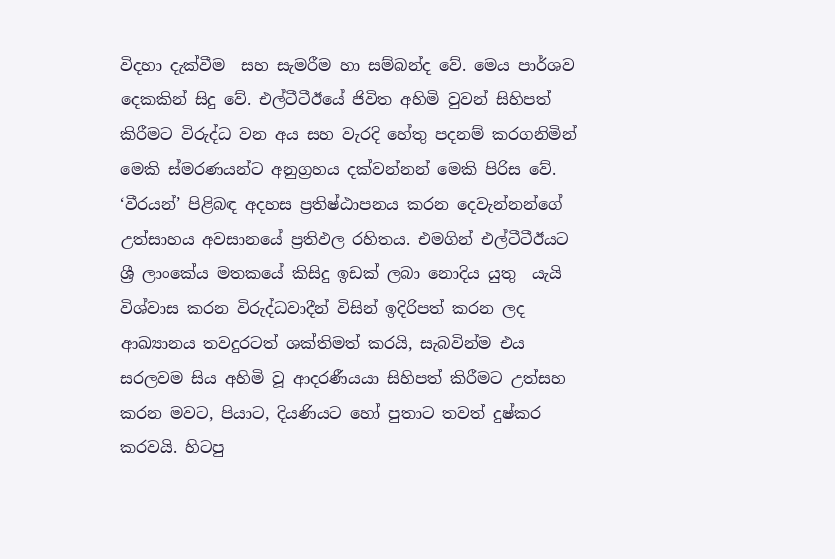විදහා දැක්වීම  සහ සැමරීම හා සම්බන්ද වේ. මෙය පාර්ශව දෙකකින් සිදු වේ. එල්ටීටීඊයේ ජිවිත අහිමි වුවන් සිහිපත් කිරීමට විරුද්ධ වන අය සහ වැරදි හේතු පදනම් කරගනිමින් මෙකි ස්මරණයන්ට අනුග්‍රහය දක්වන්නන් මෙකි පිරිස වේ. ‘වීරයන්’ පිළිබඳ අදහස ප්‍රතිෂ්ඨාපනය කරන දෙවැන්නන්ගේ උත්සාහය අවසානයේ ප්‍රතිඵල රහිතය. එමගින් එල්ටීටීඊයට ශ්‍රී ලාංකේය මතකයේ කිසිදු ඉඩක් ලබා නොදිය යුතු  යැයි විශ්වාස කරන විරුද්ධවාදීන් විසින් ඉදිරිපත් කරන ලද ආඛ්‍යානය තවදුරටත් ශක්තිමත් කරයි, සැබවින්ම එය සරලවම සිය අහිමි වූ ආදරණීයයා සිහිපත් කිරීමට උත්සහ කරන මවට, පියාට, දියණියට හෝ පුතාට තවත් දුෂ්කර කරවයි. හිටපු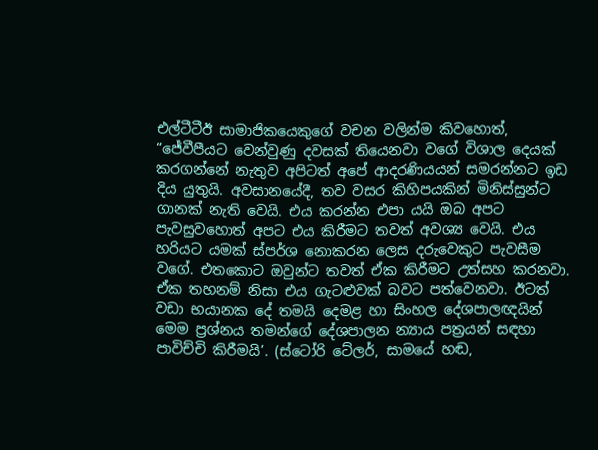එල්ටීටීඊ සාමාජිකයෙකුගේ වචන වලින්ම කිවහොත්, “ජේවීපීයට වෙන්වුණු දවසක් තියෙනවා වගේ විශාල දෙයක් කරගන්නේ නැතුව අපිටත් අපේ ආදරණියයන් සමරන්නට ඉඩ දිය යුතුයි. අවසානයේදී, තව වසර කිහිපයකින් මිනිස්සුන්ට ගානක් නැති වෙයි. එය කරන්න එපා යයි ඔබ අපට පැවසුවහොත් අපට එය කිරීමට තවත් අවශ්‍ය වෙයි. එය හරියට යමක් ස්පර්ශ නොකරන ලෙස දරුවෙකුට පැවසීම වගේ. එතකොට ඔවුන්ට තවත් ඒක කිරීමට උත්සහ කරනවා. ඒක තහනම් නිසා එය ගැටළුවක් බවට පත්වෙනවා. ඊටත් වඩා භයානක දේ තමයි දෙමළ හා සිංහල දේශපාලඥයින් මෙම ප්‍රශ්නය තමන්ගේ දේශපාලන න්‍යාය පත්‍රයන් සඳහා පාවිච්චි කිරීමයි’. (ස්ටෝරි ටේලර්, සාමයේ හඬ,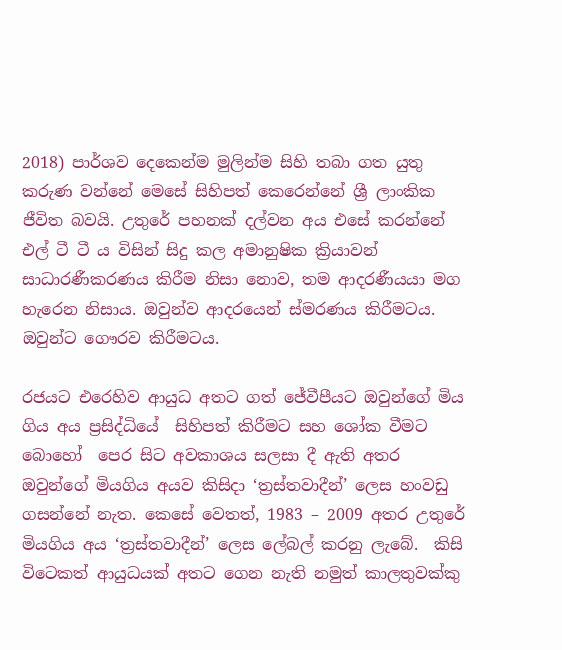2018) පාර්ශව දෙකෙන්ම මුලින්ම සිහි තබා ගත යුතු කරුණ වන්නේ මෙසේ සිහිපත් කෙරෙන්නේ ශ්‍රී ලාංකික ජීවිත බවයි. උතුරේ පහනක් දල්වන අය එසේ කරන්නේ  එල් ටී ටී ය විසින් සිදු කල අමානුෂික ක්‍රියාවන් සාධාරණීකරණය කිරීම නිසා නොව, තම ආදරණීයයා මග හැරෙන නිසාය. ඔවුන්ව ආදරයෙන් ස්මරණය කිරීමටය. ඔවුන්ට ගෞරව කිරීමටය.

රජයට එරෙහිව ආයුධ අතට ගත් ජේවීපීයට ඔවුන්ගේ මිය ගිය අය ප්‍රසිද්ධියේ  සිහිපත් කිරීමට සහ ශෝක වීමට බොහෝ  පෙර සිට අවකාශය සලසා දී ඇති අතර ඔවුන්ගේ මියගිය අයව කිසිදා ‘ත්‍රස්තවාදීන්’ ලෙස හංවඩු ගසන්නේ නැත. කෙසේ වෙතත්, 1983 – 2009 අතර උතුරේ මියගිය අය ‘ත්‍රස්තවාදීන්’ ලෙස ලේබල් කරනු ලැබේ.  කිසි විටෙකත් ආයුධයක් අතට ගෙන නැති නමුත් කාලතුවක්කු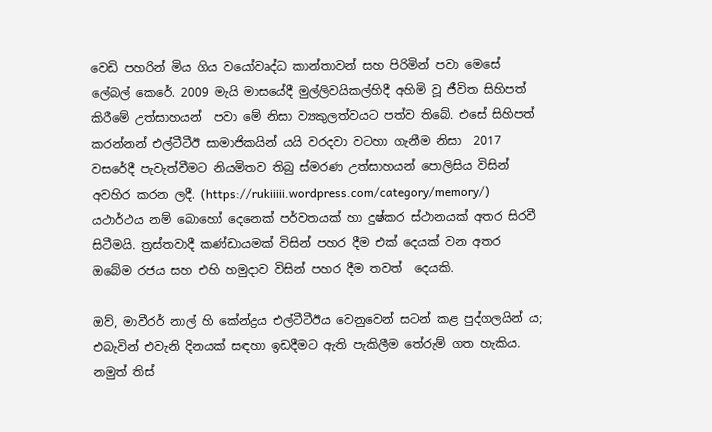වෙඩි පහරින් මිය ගිය වයෝවෘද්ධ කාන්තාවන් සහ පිරිමින් පවා මෙසේ ලේබල් කෙරේ. 2009 මැයි මාසයේදී මුල්ලිවයිකල්හිදී අහිමි වූ ජීවිත සිහිපත් කිරීමේ උත්සාහයන්  පවා මේ නිසා ව්‍යකුලත්වයට පත්ව තිබේ. එසේ සිහිපත් කරන්නන් එල්ටීටීඊ සාමාජිකයින් යයි වරදවා වටහා ගැනීම නිසා  2017 වසරේදී පැවැත්වීමට නියමිතව තිබු ස්මරණ උත්සාහයන් පොලිසිය විසින් අවහිර කරන ලදී. (https://rukiiiii.wordpress.com/category/memory/) යථාර්ථය නම් බොහෝ දෙනෙක් පර්වතයක් හා දුෂ්කර ස්ථානයක් අතර සිරවී සිටීමයි. ත්‍රස්තවාදී කණ්ඩායමක් විසින් පහර දීම එක් දෙයක් වන අතර ඔබේම රජය සහ එහි හමුදාව විසින් පහර දීම තවත්  දෙයකි.

ඔව්, මාවීරර් නාල් හි කේන්ද්‍රය එල්ටීටීඊය වෙනුවෙන් සටන් කළ පුද්ගලයින් ය; එබැවින් එවැනි දිනයක් සඳහා ඉඩදීමට ඇති පැකිලීම තේරුම් ගත හැකිය. නමුත් තිස්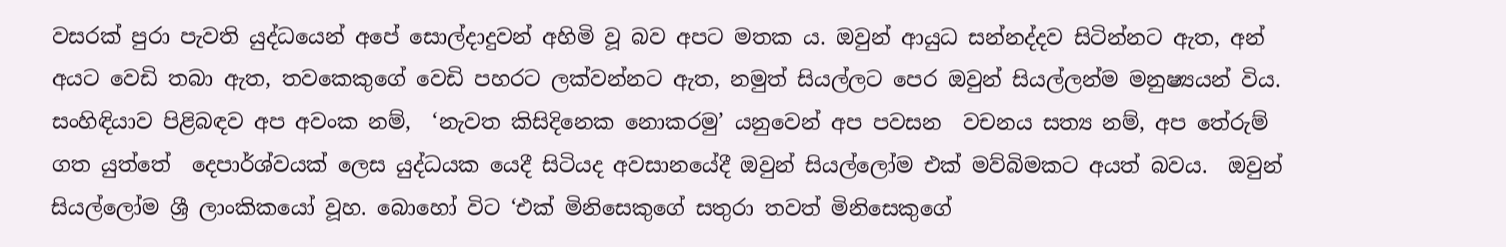වසරක් පුරා පැවති යුද්ධයෙන් අපේ සොල්දාදුවන් අහිමි වූ බව අපට මතක ය. ඔවුන් ආයුධ සන්නද්දව සිටින්නට ඇත, අන් අයට වෙඩි තබා ඇත, තවකෙකුගේ වෙඩි පහරට ලක්වන්නට ඇත, නමුත් සියල්ලට පෙර ඔවුන් සියල්ලන්ම මනුෂ්‍යයන් විය. සංහිඳියාව පිළිබඳව අප අවංක නම්,  ‘නැවත කිසිදිනෙක නොකරමු’ යනුවෙන් අප පවසන  වචනය සත්‍ය නම්, අප තේරුම් ගත යුත්තේ  දෙපාර්ශ්වයක් ලෙස යුද්ධයක යෙදී සිටියද අවසානයේදී ඔවුන් සියල්ලෝම එක් මව්බිමකට අයත් බවය.  ඔවුන් සියල්ලෝම ශ්‍රී ලාංකිකයෝ වූහ. බොහෝ විට ‘එක් මිනිසෙකුගේ සතුරා තවත් මිනිසෙකුගේ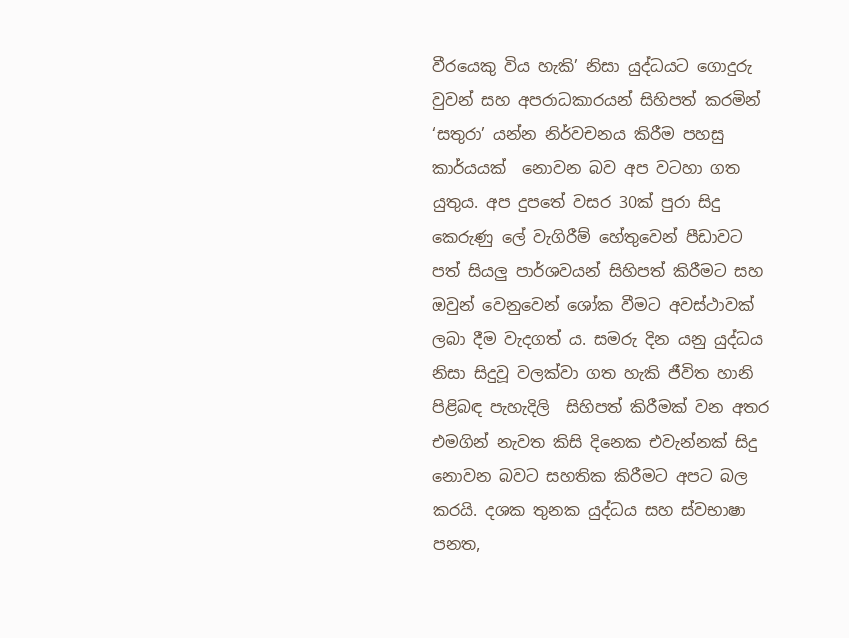වීරයෙකු විය හැකි’ නිසා යුද්ධයට ගොදුරු වුවන් සහ අපරාධකාරයන් සිහිපත් කරමින් ‘සතුරා’ යන්න නිර්වචනය කිරීම පහසු කාර්යයක්  නොවන බව අප වටහා ගත යුතුය. අප දුපතේ වසර 30ක් පුරා සිදු කෙරුණු ලේ වැගිරීම් හේතුවෙන් පීඩාවට පත් සියලු පාර්ශවයන් සිහිපත් කිරීමට සහ ඔවුන් වෙනුවෙන් ශෝක වීමට අවස්ථාවක් ලබා දීම වැදගත් ය. සමරු දින යනු යුද්ධය නිසා සිදුවූ වලක්වා ගත හැකි ජීවිත හානි පිළිබඳ පැහැදිලි  සිහිපත් කිරීමක් වන අතර එමගින් නැවත කිසි දිනෙක එවැන්නක් සිදු නොවන බවට සහතික කිරීමට අපට බල කරයි. දශක තුනක යුද්ධය සහ ස්වභාෂා පනත,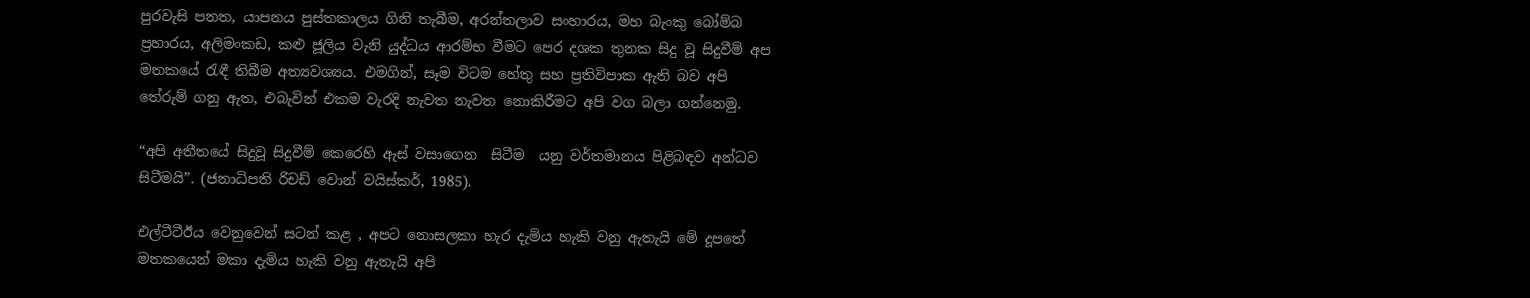පුරවැසි පනත, යාපනය පුස්තකාලය ගිනි තැබීම, අරන්තලාව සංහාරය, මහ බැංකු බෝම්බ ප්‍රහාරය, අලිමංකඩ, කළු ජූලිය වැනි යුද්ධය ආරම්භ වීමට පෙර දශක තුනක සිදු වූ සිදුවීම් අප මතකයේ රැඳී තිබීම අත්‍යවශ්‍යය. එමගින්, සෑම විටම හේතු සහ ප්‍රතිවිපාක ඇති බව අපි තේරුම් ගනු ඇත, එබැවින් එකම වැරදි නැවත නැවත නොකිරීමට අපි වග බලා ගන්නෙමු.

“අපි අතීතයේ සිදුවූ සිදුවීම් කෙරෙහි ඇස් වසාගෙන  සිටීම  යනු වර්තමානය පිළිබඳව අන්ධව සිටීමයි”. (ජනාධිපති රිචඩ් වොන් වයිස්කර්, 1985).

එල්ටීටීඊය වෙනුවෙන් සටන් කළ , අපට නොසලකා හැර දැමිය හැකි වනු ඇතැයි මේ දූපතේ මතකයෙන් මකා දැමිය හැකි වනු ඇතැයි අපි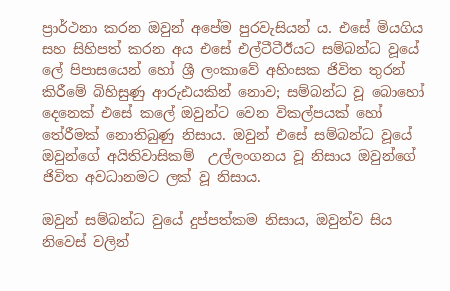ප්‍රාර්ථනා කරන ඔවුන් අපේම පුරවැසියන් ය. එසේ මියගිය සහ සිහිපත් කරන අය එසේ එල්ටීටීඊයට සම්බන්ධ වූයේ ලේ පිපාසයෙන් හෝ ශ්‍රී ලංකාවේ අහිංසක ජිවිත තුරන් කිරීමේ බිහිසුණු ආරුඪයකින් නොව; සම්බන්ධ වූ බොහෝ දෙනෙක් එසේ කලේ ඔවුන්ට වෙන විකල්පයක් හෝ  තේරීමක් නොතිබුණු නිසාය. ඔවුන් එසේ සම්බන්ධ වූයේ ඔවුන්ගේ අයිතිවාසිකම්  උල්ලංගනය වූ නිසාය ඔවුන්ගේ ජිවිත අවධානමට ලක් වූ නිසාය.

ඔවුන් සම්බන්ධ වුයේ දුප්පත්කම නිසාය, ඔවුන්ව සිය නිවෙස් වලින්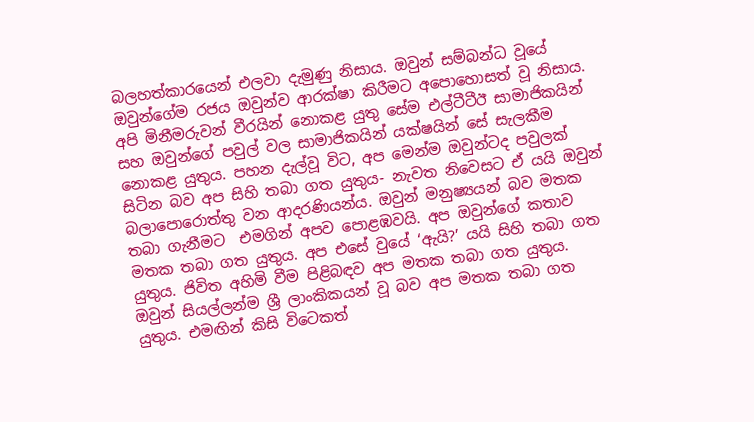බලහත්කාරයෙන් එලවා දැමුණු නිසාය. ඔවුන් සම්බන්ධ වූයේ ඔවුන්ගේම රජය ඔවුන්ව ආරක්ෂා කිරීමට අපොහොසත් වූ නිසාය. අපි මිනීමරුවන් වීරයින් නොකළ යුතු සේම එල්ටීටීඊ සාමාජිකයින් සහ ඔවුන්ගේ පවුල් වල සාමාජිකයින් යක්ෂයින් සේ සැලකීම නොකළ යුතුය. පහන දැල්වූ විට, අප මෙන්ම ඔවුන්ටද පවුලක් සිටින බව අප සිහි තබා ගත යුතුය- නැවත නිවෙසට ඒ යයි ඔවුන් බලාපොරොත්තු වන ආදරණියන්ය. ඔවුන් මනුෂ්‍යයන් බව මතක තබා ගැනීමට  එමගින් අපව පොළඹවයි. අප ඔවුන්ගේ කතාව මතක තබා ගත යුතුය. අප එසේ වුයේ ‘ඇයි?’ යයි සිහි තබා ගත යුතුය. ජිවිත අහිමි වීම පිළිබඳව අප මතක තබා ගත යුතුය. ඔවුන් සියල්ලන්ම ශ්‍රී ලාංකිකයන් වූ බව අප මතක තබා ගත යුතුය. එමඟින් කිසි විටෙකත්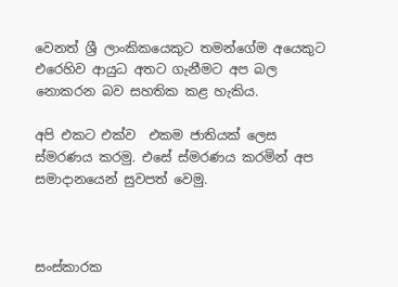වෙනත් ශ්‍රී ලාංකිකයෙකුට තමන්ගේම අයෙකුට එරෙහිව ආයුධ අතට ගැනීමට අප බල නොකරන බව සහතික කළ හැකිය.

අපි එකට එක්ව  එකම ජාතියක් ලෙස ස්මරණය කරමු. එසේ ස්මරණය කරමින් අප සමාදානයෙන් සුවපත් වෙමු.



සංස්කාරක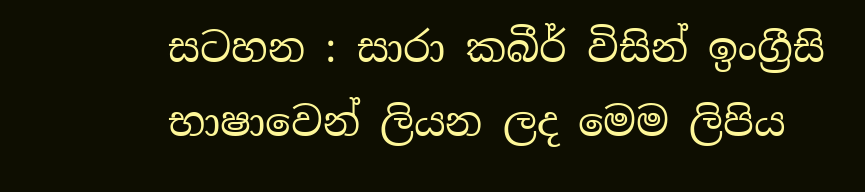සටහන : සාරා කබීර් විසින් ඉංග්‍රීසි භාෂාවෙන් ලියන ලද මෙම ලිපිය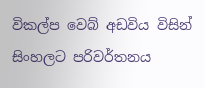විකල්ප වෙබ් අඩවිය විසින් සිංහලට පරිවර්තනය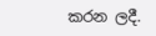කරන ලදී.